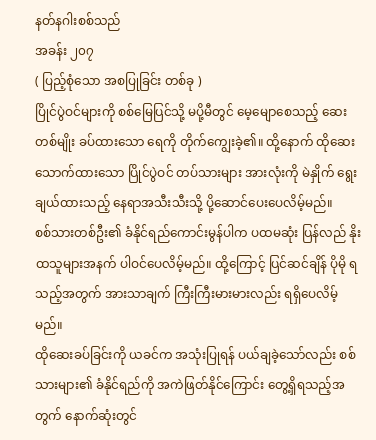နတ်နဂါးစစ်သည်
အခန်း ၂၀၇
( ပြည့်စုံသော အစပြုခြင်း တစ်ခု )
ပြိုင်ပွဲဝင်များကို စစ်မြေပြင်သို့ မပို့မီတွင် မေ့မျောစေသည့် ဆေးတစ်မျိုး ခပ်ထားသော ရေကို တိုက်ကျွေးခဲ့၏။ ထို့နောက် ထိုဆေးသောက်ထားသော ပြိုင်ပွဲဝင် တပ်သားများ အားလုံးကို မဲနှိုက် ရွေးချယ်ထားသည့် နေရာအသီးသီးသို့ ပို့ဆောင်ပေးပေလိမ့်မည်။
စစ်သားတစ်ဦး၏ ခံနိုင်ရည်ကောင်းမွန်ပါက ပထမဆုံး ပြန်လည် နိုးထသူများအနက် ပါဝင်ပေလိမ့်မည်။ ထို့ကြောင့် ပြင်ဆင်ချိန် ပိုမို ရသည့်အတွက် အားသာချက် ကြီးကြီးမားမားလည်း ရရှိပေလိမ့်မည်။
ထိုဆေးခပ်ခြင်းကို ယခင်က အသုံးပြုရန် ပယ်ချခဲ့သော်လည်း စစ်သားများ၏ ခံနိုင်ရည်ကို အကဲဖြတ်နိုင်ကြောင်း တွေ့ရှိရသည့်အတွက် နောက်ဆုံးတွင်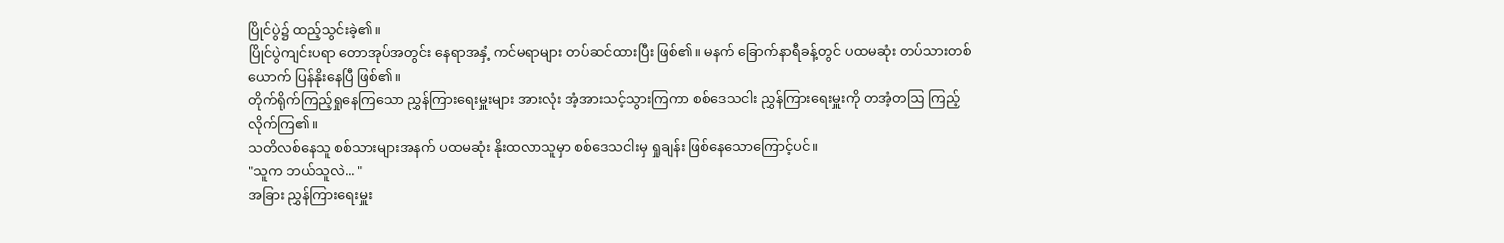ပြိုင်ပွဲ၌ ထည့်သွင်းခဲ့၏။
ပြိုင်ပွဲကျင်းပရာ တောအုပ်အတွင်း နေရာအနှံ့ ကင်မရာများ တပ်ဆင်ထားပြီး ဖြစ်၏။ မနက် ခြောက်နာရီခန့်တွင် ပထမဆုံး တပ်သားတစ်ယောက် ပြန်နိုးနေပြီ ဖြစ်၏။
တိုက်ရိုက်ကြည့်ရှုနေကြသော ညွှန်ကြားရေးမှူးများ အားလုံး အံ့အားသင့်သွားကြကာ စစ်ဒေသငါး ညွှန်ကြားရေးမှူးကို တအံ့တဩ ကြည့်လိုက်ကြ၏။
သတိလစ်နေသူ စစ်သားများအနက် ပထမဆုံး နိုးထလာသူမှာ စစ်ဒေသငါးမှ ရှုချန်း ဖြစ်နေသောကြောင့်ပင်။
"သူက ဘယ်သူလဲ... "
အခြား ညွှန်ကြားရေးမှူး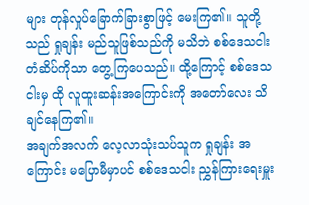များ တုန်လှုပ်ခြောက်ခြားစွာဖြင့် မေးကြ၏။ သူတို့သည် ရှုချန်း မည်သူဖြစ်သည်ကို မသိဘဲ စစ်ဒေသငါး တံဆိပ်ကိုသာ တွေ့ကြပေသည်။ ထို့ကြောင့် စစ်ဒေသငါးမှ ထို လူထူးဆန်းအကြောင်းကို အတော်လေး သိချင်နေကြ၏။
အချက်အလက် လေ့လာသုံးသပ်သူက ရှုချန်း အကြောင်း မပြောမီမှာပင် စစ်ဒေသငါး ညွှန်ကြားရေးမှူး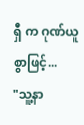ရှီ က ဂုဏ်ယူစွာဖြင့်...
"သူ့နာ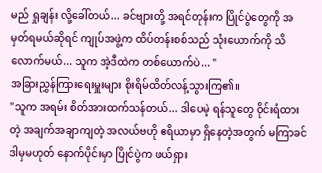မည် ရှုချန်း လို့ခေါ်တယ်... ခင်ဗျားတို့ အရင်တုန်းက ပြိုင်ပွဲတွေကို အမှတ်ရမယ်ဆိုရင် ကျုပ်အဖွဲ့က ထိပ်တန်းစစ်သည် သုံးယောက်ကို သိလောက်မယ်... သူက အဲ့ဒီထဲက တစ်ယောက်ပဲ... "
အခြားညွှန်ကြားရေးမှူးများ စိုးရိမ်ထိတ်လန့်သွားကြ၏။
"သူက အရမ်း စိတ်အားထက်သန်တယ်... ဒါပေမဲ့ ရန်သူတွေ ဝိုင်းရံထားတဲ့ အချက်အချာကျတဲ့ အလယ်ဗဟို ဧရိယာမှာ ရှိနေတဲ့အတွက် မကြာခင် ဒါမှမဟုတ် နောက်ပိုင်းမှာ ပြိုင်ပွဲက ဖယ်ရှား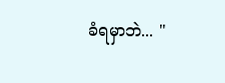ခံရမှာဘဲ... "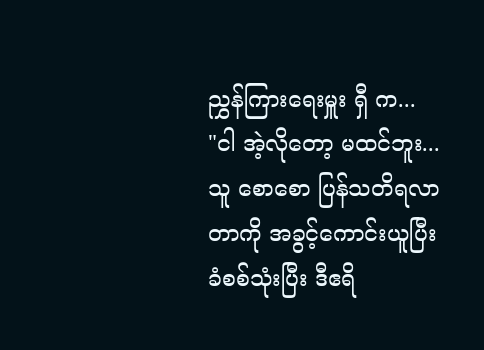ညွှန်ကြားရေးမှူး ရှီ က...
"ငါ အဲ့လိုတော့ မထင်ဘူး... သူ စောစော ပြန်သတိရလာတာကို အခွင့်ကောင်းယူပြီး ခံစစ်သုံးပြီး ဒီဧရိ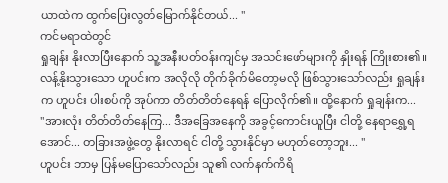ယာထဲက ထွက်ပြေးလွတ်မြောက်နိုင်တယ်... "
ကင်မရာထဲတွင်
ရှုချန်း နိုးလာပြီးနောက် သူ့အနီးပတ်ဝန်းကျင်မှ အသင်းဖော်များကို နှိုးရန် ကြိုးစား၏။ လန့်နိုးသွားသော ဟူပင်းက အလိုလို တိုက်ခိုက်မိတော့မလို ဖြစ်သွားသော်လည်း ရှုချန်းက ဟူပင်း ပါးစပ်ကို အုပ်ကာ တိတ်တိတ်နေရန် ပြောလိုက်၏။ ထို့နောက် ရှုချန်းက...
"အားလုံး တိတ်တိတ်နေကြ... ဒီအခြေအနေကို အခွင့်ကောင်းယူပြီး ငါတို့ နေရာရွှေ့ရအောင်... တခြားအဖွဲ့တွေ နိုးလာရင် ငါတို့ သွားနိုင်မှာ မဟုတ်တော့ဘူး... "
ဟူပင်း ဘာမှ ပြန်မပြောသော်လည်း သူ၏ လက်နက်ကိရိ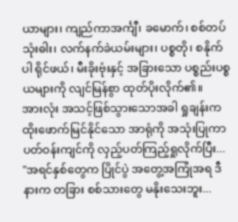ယာများ၊ ကျည်ကာအင်္ကျီ၊ ခမောက်၊ စစ်တပ်သုံးဓါး၊ လက်နက်ခဲယမ်းများ၊ ပစ္စတို၊ စနိုက်ပါ ရိုင်ဖယ်၊ မီးခိုးဗုံးနှင့် အခြားသော ပစ္စည်းပစ္စယများကို လျင်မြန်စွာ ထုတ်ပိုးလိုက်၏။
အားလုံး အသင့်ဖြစ်သွားသောအခါ ရှုချန်းက ထိုးဖောက်မြင်နိုင်သော အာရုံကို အသုံးပြုကာ ပတ်ဝန်းကျင်ကို လှည့်ပတ်ကြည့်ရှုလိုက်ပြီး...
"အရင်နှစ်တွေက ပြိုင်ပွဲ အတွေ့အကြုံအရ ဒီနားက တခြား စစ်သားတွေ မနိုးသေးဘူး...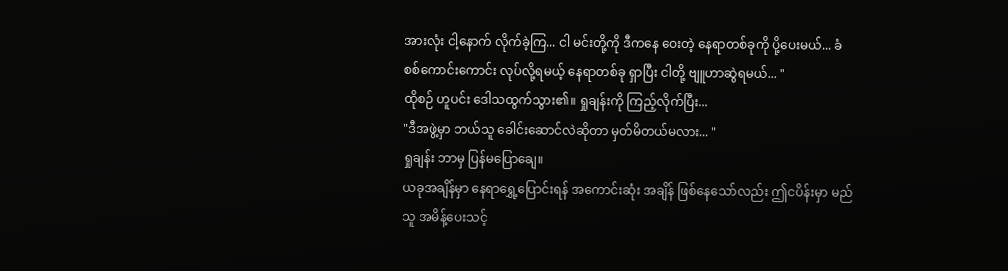အားလုံး ငါ့နောက် လိုက်ခဲ့ကြ... ငါ မင်းတို့ကို ဒီကနေ ဝေးတဲ့ နေရာတစ်ခုကို ပို့ပေးမယ်... ခံစစ်ကောင်းကောင်း လုပ်လို့ရမယ့် နေရာတစ်ခု ရှာပြီး ငါတို့ ဗျူဟာဆွဲရမယ်... "
ထိုစဉ် ဟူပင်း ဒေါသထွက်သွား၏။ ရှုချန်းကို ကြည့်လိုက်ပြီး...
"ဒီအဖွဲ့မှာ ဘယ်သူ ခေါင်းဆောင်လဲဆိုတာ မှတ်မိတယ်မလား... "
ရှုချန်း ဘာမှ ပြန်မပြောချေ။
ယခုအချိန်မှာ နေရာရွှေ့ပြောင်းရန် အကောင်းဆုံး အချိန် ဖြစ်နေသော်လည်း ဤငပိန်းမှာ မည်သူ အမိန့်ပေးသင့်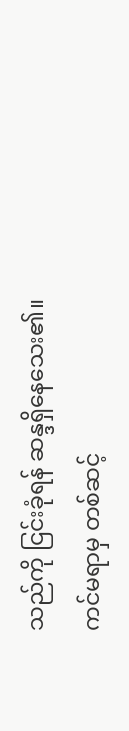သည်ကို ငြင်းခုံရန် ဆန္ဒရှိနေသေး၏။
ကင်မရာမှ တစ်ဆင့်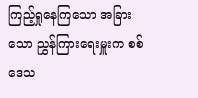ကြည့်ရှုနေကြသော အခြားသော ညွှန်ကြားရေးမှူးက စစ်ဒေသ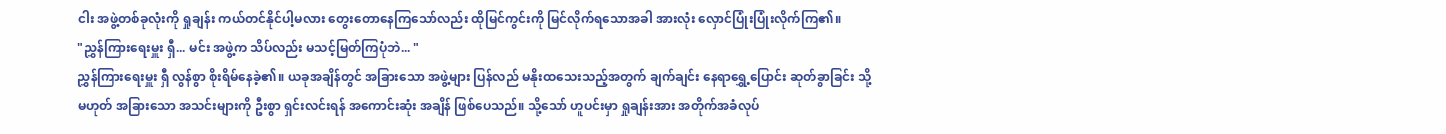ငါး အဖွဲ့တစ်ခုလုံးကို ရှုချန်း ကယ်တင်နိုင်ပါ့မလား တွေးတောနေကြသော်လည်း ထိုမြင်ကွင်းကို မြင်လိုက်ရသောအခါ အားလုံး လှောင်ပြုံးပြုံးလိုက်ကြ၏။
"ညွှန်ကြားရေးမှူး ရှီ... မင်း အဖွဲ့က သိပ်လည်း မသင့်မြတ်ကြပုံဘဲ... "
ညွှန်ကြားရေးမှူး ရှီ လွန်စွာ စိုးရိမ်နေခဲ့၏။ ယခုအချိန်တွင် အခြားသော အဖွဲ့များ ပြန်လည် မနိုးထသေးသည့်အတွက် ချက်ချင်း နေရာရွှေ့ပြောင်း ဆုတ်ခွာခြင်း သို့မဟုတ် အခြားသော အသင်းများကို ဦးစွာ ရှင်းလင်းရန် အကောင်းဆုံး အချိန် ဖြစ်ပေသည်။ သို့သော် ဟူပင်းမှာ ရှုချန်းအား အတိုက်အခံလုပ်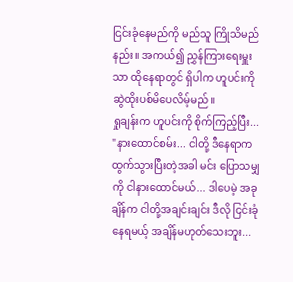ငြင်းခုံနေမည်ကို မည်သူ ကြိုသိမည်နည်း။ အကယ်၍ ညွှန်ကြားရေးမှူးသာ ထိုနေရာတွင် ရှိပါက ဟူပင်းကို ဆွဲထိုးပစ်မိပေလိမ့်မည်။
ရှုချန်းက ဟူပင်းကို စိုက်ကြည့်ပြီး...
"နားထောင်စမ်း... ငါတို့ ဒီနေရာက ထွက်သွားပြီးတဲ့အခါ မင်း ပြောသမျှကို ငါနားထောင်မယ်... ဒါပေမဲ့ အခုချိန်က ငါတို့အချင်းချင်း ဒီလို ငြင်းခုံနေရမယ့် အချိန်မဟုတ်သေးဘူး...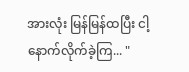အားလုံး မြန်မြန်ထပြီး ငါ့နောက်လိုက်ခဲ့ကြ... "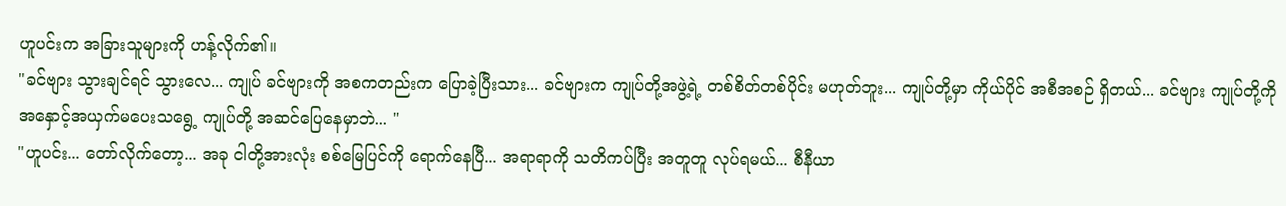ဟူပင်းက အခြားသူများကို ဟန့်လိုက်၏။
"ခင်ဗျား သွားချင်ရင် သွားလေ... ကျုပ် ခင်ဗျားကို အစကတည်းက ပြောခဲ့ပြီးသား... ခင်ဗျားက ကျုပ်တို့အဖွဲ့ရဲ့ တစ်စိတ်တစ်ပိုင်း မဟုတ်ဘူး... ကျုပ်တို့မှာ ကိုယ်ပိုင် အစီအစဉ် ရှိတယ်... ခင်ဗျား ကျုပ်တို့ကို အနှောင့်အယှက်မပေးသရွေ့ ကျုပ်တို့ အဆင်ပြေနေမှာဘဲ... "
"ဟူပင်း... တော်လိုက်တော့... အခု ငါတို့အားလုံး စစ်မြေပြင်ကို ရောက်နေပြီ... အရာရာကို သတိကပ်ပြီး အတူတူ လုပ်ရမယ်... စီနီယာ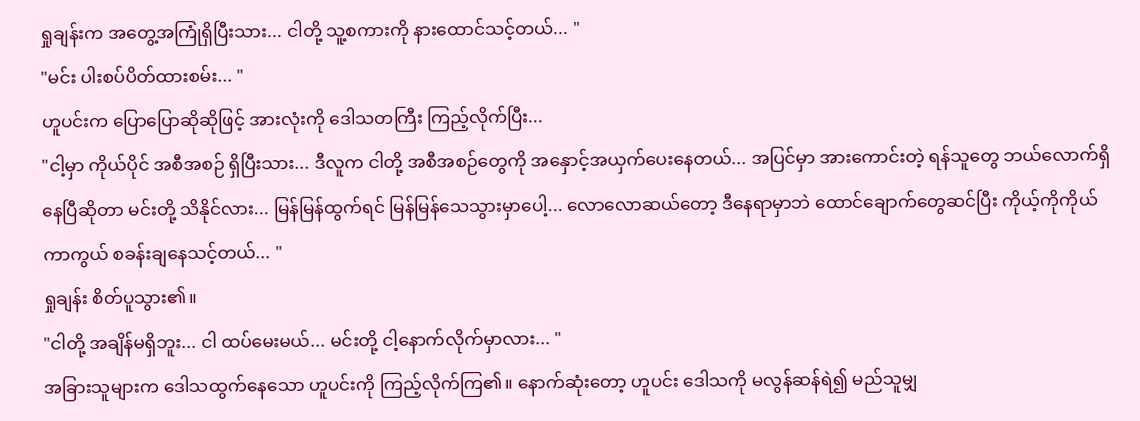ရှုချန်းက အတွေ့အကြုံရှိပြီးသား... ငါတို့ သူ့စကားကို နားထောင်သင့်တယ်... "
"မင်း ပါးစပ်ပိတ်ထားစမ်း... "
ဟူပင်းက ပြောပြောဆိုဆိုဖြင့် အားလုံးကို ဒေါသတကြီး ကြည့်လိုက်ပြီး...
"ငါ့မှာ ကိုယ်ပိုင် အစီအစဉ် ရှိပြီးသား... ဒီလူက ငါတို့ အစီအစဉ်တွေကို အနှောင့်အယှက်ပေးနေတယ်... အပြင်မှာ အားကောင်းတဲ့ ရန်သူတွေ ဘယ်လောက်ရှိနေပြီဆိုတာ မင်းတို့ သိနိုင်လား... မြန်မြန်ထွက်ရင် မြန်မြန်သေသွားမှာပေါ့... လောလောဆယ်တော့ ဒီနေရာမှာဘဲ ထောင်ချောက်တွေဆင်ပြီး ကိုယ့်ကိုကိုယ် ကာကွယ် စခန်းချနေသင့်တယ်... "
ရှုချန်း စိတ်ပူသွား၏။
"ငါတို့ အချိန်မရှိဘူး... ငါ ထပ်မေးမယ်... မင်းတို့ ငါ့နောက်လိုက်မှာလား... "
အခြားသူများက ဒေါသထွက်နေသော ဟူပင်းကို ကြည့်လိုက်ကြ၏။ နောက်ဆုံးတော့ ဟူပင်း ဒေါသကို မလွန်ဆန်ရဲ၍ မည်သူမျှ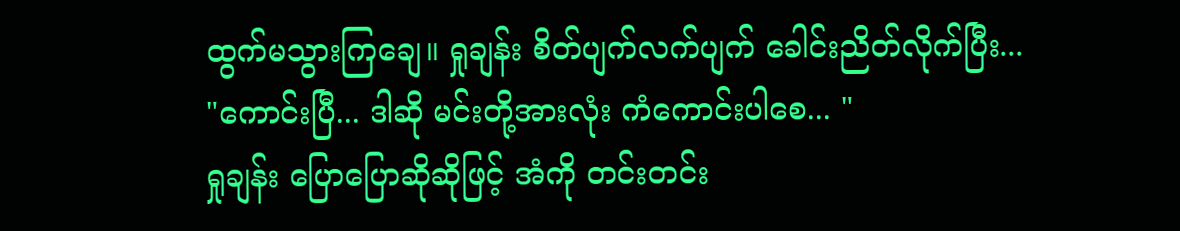ထွက်မသွားကြချေ။ ရှုချန်း စိတ်ပျက်လက်ပျက် ခေါင်းညိတ်လိုက်ပြီး...
"ကောင်းပြီ... ဒါဆို မင်းတို့အားလုံး ကံကောင်းပါစေ... "
ရှုချန်း ပြောပြောဆိုဆိုဖြင့် အံကို တင်းတင်း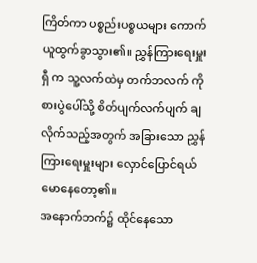ကြိတ်ကာ ပစ္စည်းပစ္စယများ ကောက်ယူထွက်ခွာသွား၏။ ညွှန်ကြားရေးမှူး ရှီ က သူ့လက်ထဲမှ တက်ဘလက် ကို စားပွဲပေါ်သို့ စိတ်ပျက်လက်ပျက် ချလိုက်သည့်အတွက် အခြားသော ညွှန်ကြားရေးမှူးများ လှောင်ပြောင်ရယ်မောနေတော့၏။
အနောက်ဘက်၌ ထိုင်နေသော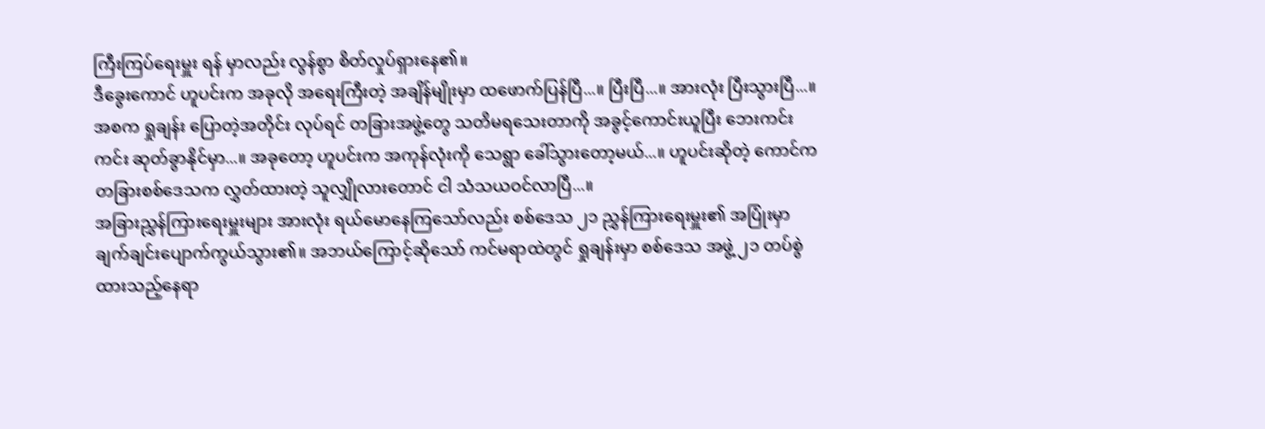ကြီးကြပ်ရေးမှူး ရန် မှာလည်း လွန်စွာ စိတ်လှုပ်ရှားနေ၏။
ဒီခွေးကောင် ဟူပင်းက အခုလို အရေးကြီးတဲ့ အချိန်မျိုးမှာ ထဖောက်ပြန်ပြီ...။ ပြီးပြီ...။ အားလုံး ပြီးသွားပြီ...။ အစက ရှုချန်း ပြောတဲ့အတိုင်း လုပ်ရင် တခြားအဖွဲ့တွေ သတိမရသေးတာကို အခွင့်ကောင်းယူပြီး ဘေးကင်းကင်း ဆုတ်ခွာနိုင်မှာ...။ အခုတော့ ဟူပင်းက အကုန်လုံးကို သေရွာ ခေါ်သွားတော့မယ်...။ ဟူပင်းဆိုတဲ့ ကောင်က တခြားစစ်ဒေသက လွှတ်ထားတဲ့ သူလျှိုလားတောင် ငါ သံသယဝင်လာပြီ...။
အခြားညွှန်ကြားရေးမှူးများ အားလုံး ရယ်မောနေကြသော်လည်း စစ်ဒေသ ၂၁ ညွှန်ကြားရေးမှူး၏ အပြုံးမှာ ချက်ချင်းပျောက်ကွယ်သွား၏။ အဘယ်ကြောင့်ဆိုသော် ကင်မရာထဲတွင် ရှုချန်းမှာ စစ်ဒေသ အဖွဲ့ ၂၁ တပ်စွဲထားသည့်နေရာ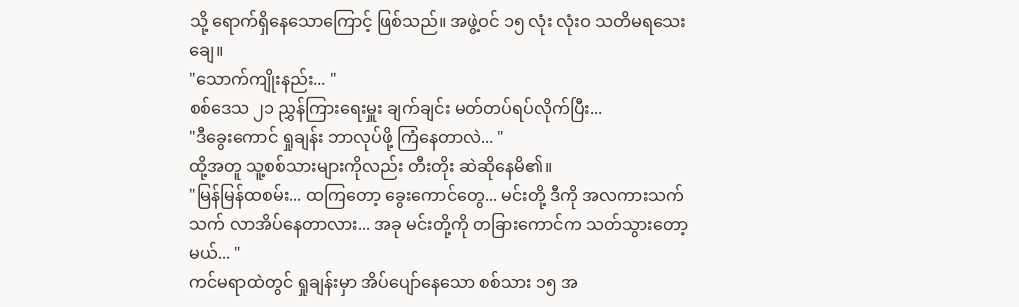သို့ ရောက်ရှိနေသောကြောင့် ဖြစ်သည်။ အဖွဲ့ဝင် ၁၅ လုံး လုံးဝ သတိမရသေးချေ။
"သောက်ကျိုးနည်း... "
စစ်ဒေသ ၂၁ ညွှန်ကြားရေးမှူး ချက်ချင်း မတ်တပ်ရပ်လိုက်ပြီး...
"ဒီခွေးကောင် ရှုချန်း ဘာလုပ်ဖို့ ကြံနေတာလဲ... "
ထို့အတူ သူ့စစ်သားများကိုလည်း တီးတိုး ဆဲဆိုနေမိ၏။
"မြန်မြန်ထစမ်း... ထကြတော့ ခွေးကောင်တွေ... မင်းတို့ ဒီကို အလကားသက်သက် လာအိပ်နေတာလား... အခု မင်းတို့ကို တခြားကောင်က သတ်သွားတော့မယ်... "
ကင်မရာထဲတွင် ရှုချန်းမှာ အိပ်ပျော်နေသော စစ်သား ၁၅ အ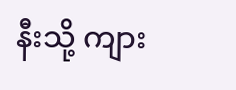နီးသို့ ကျား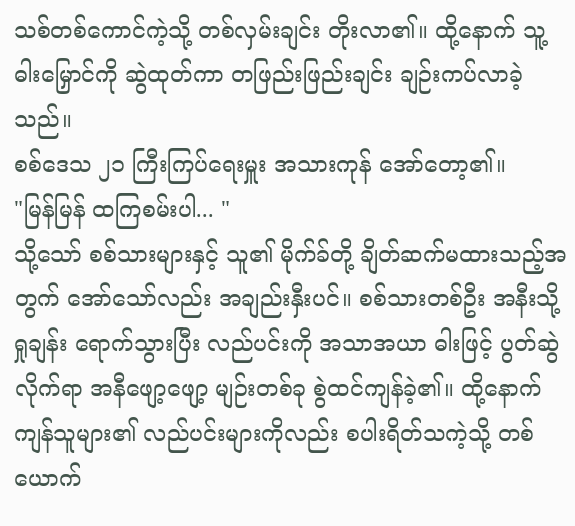သစ်တစ်ကောင်ကဲ့သို့ တစ်လှမ်းချင်း တိုးလာ၏။ ထို့နောက် သူ့ ဓါးမြှောင်ကို ဆွဲထုတ်ကာ တဖြည်းဖြည်းချင်း ချဉ်းကပ်လာခဲ့သည်။
စစ်ဒေသ ၂၁ ကြီးကြပ်ရေးမှူး အသားကုန် အော်တော့၏။
"မြန်မြန် ထကြစမ်းပါ... "
သို့သော် စစ်သားများနှင့် သူ၏ မိုက်ခ်တို့ ချိတ်ဆက်မထားသည့်အတွက် အော်သော်လည်း အချည်းနှီးပင်။ စစ်သားတစ်ဦး အနီးသို့ ရှုချန်း ရောက်သွားပြီး လည်ပင်းကို အသာအယာ ဓါးဖြင့် ပွတ်ဆွဲလိုက်ရာ အနီဖျော့ဖျော့ မျဉ်းတစ်ခု စွဲထင်ကျန်ခဲ့၏။ ထို့နောက် ကျန်သူများ၏ လည်ပင်းများကိုလည်း စပါးရိတ်သကဲ့သို့ တစ်ယောက်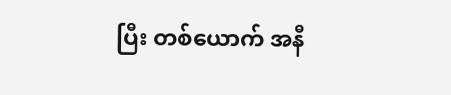ပြီး တစ်ယောက် အနီ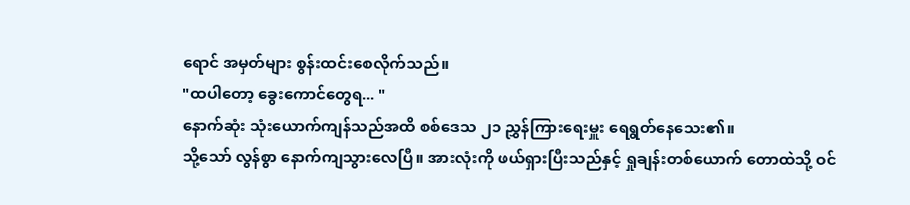ရောင် အမှတ်များ စွန်းထင်းစေလိုက်သည်။
"ထပါတော့ ခွေးကောင်တွေရ... "
နောက်ဆုံး သုံးယောက်ကျန်သည်အထိ စစ်ဒေသ ၂၁ ညွှန်ကြားရေးမှူး ရေရွတ်နေသေး၏။
သို့သော် လွန်စွာ နောက်ကျသွားလေပြီ။ အားလုံးကို ဖယ်ရှားပြီးသည်နှင့် ရှုချန်းတစ်ယောက် တောထဲသို့ ဝင်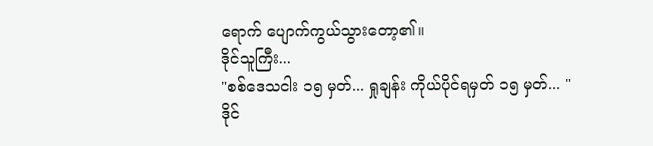ရောက် ပျောက်ကွယ်သွားတော့၏။
ဒိုင်သူကြီး...
"စစ်ဒေသငါး ၁၅ မှတ်... ရှုချန်း ကိုယ်ပိုင်ရမှတ် ၁၅ မှတ်... "
ဒိုင်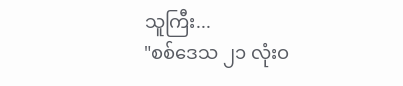သူကြီး...
"စစ်ဒေသ ၂၁ လုံးဝ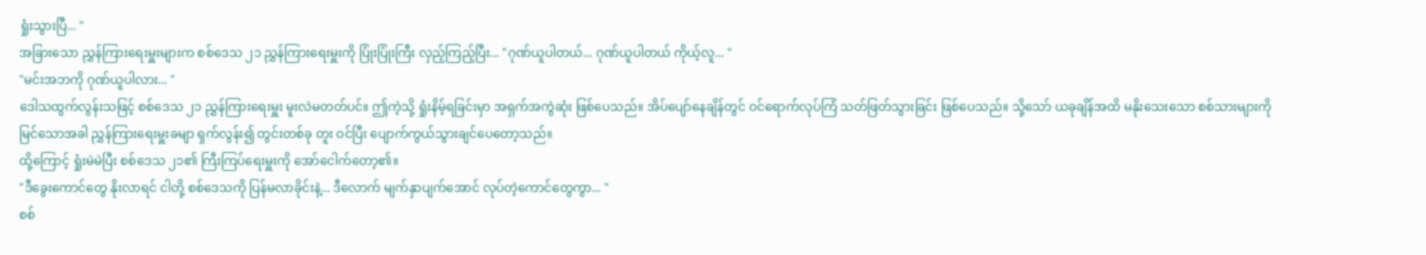ရှုံးသွားပြီ... "
အခြားသော ညွှန်ကြားရေးမှူးများက စစ်ဒေသ ၂၁ ညွှန်ကြားရေးမှူးကို ပြုံးပြုံးကြီး လှည့်ကြည့်ပြီး... "ဂုဏ်ယူပါတယ်... ဂုဏ်ယူပါတယ် ကိုယ့်လူ... "
"မင်းအဘကို ဂုဏ်ယူပါလား... "
ဒေါသထွက်လွန်းသဖြင့် စစ်ဒေသ ၂၁ ညွှန်ကြားရေးမှူး မူးလဲမတတ်ပင်။ ဤကဲ့သို့ ရှုံးနိမ့်ရခြင်းမှာ အရှက်အကွဲဆုံး ဖြစ်ပေသည်။ အိပ်ပျော်နေချိန်တွင် ဝင်ရောက်လုပ်ကြံ သတ်ဖြတ်သွားခြင်း ဖြစ်ပေသည်။ သို့သော် ယခုချိန်အထိ မနိုးသေးသော စစ်သားများကို မြင်သောအခါ ညွှန်ကြားရေးမှူးခမျာ ရှက်လွန်း၍ တွင်းတစ်ခု တူး ဝင်ပြီး ပျောက်ကွယ်သွားချင်ပေတော့သည်။
ထို့ကြောင့် ရှုံးမဲမဲပြီး စစ်ဒေသ ၂၁၏ ကြီးကြပ်ရေးမှူးကို အော်ငေါက်တော့၏။
"ဒီခွေးကောင်တွေ နိုးလာရင် ငါတို့ စစ်ဒေသကို ပြန်မလာခိုင်းနဲ့... ဒီလောက် မျက်နှာပျက်အောင် လုပ်တဲ့ကောင်တွေကွာ... "
စစ်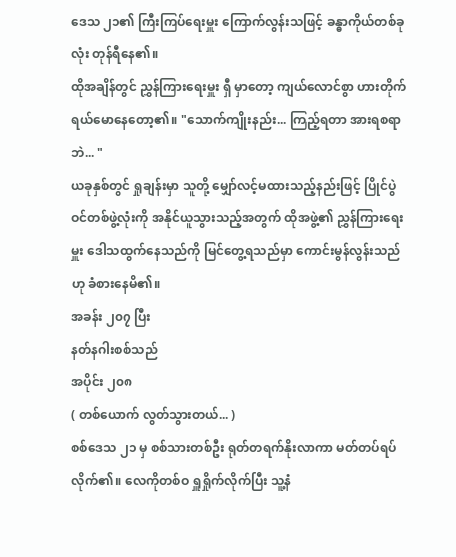ဒေသ ၂၁၏ ကြီးကြပ်ရေးမှူး ကြောက်လွန်းသဖြင့် ခန္ဓာကိုယ်တစ်ခုလုံး တုန်ရီနေ၏။
ထိုအချိန်တွင် ညွှန်ကြားရေးမှူး ရှီ မှာတော့ ကျယ်လောင်စွာ ဟားတိုက်ရယ်မောနေတော့၏။ "သောက်ကျိုးနည်း... ကြည့်ရတာ အားရစရာဘဲ... "
ယခုနှစ်တွင် ရှုချန်းမှာ သူတို့ မျှော်လင့်မထားသည့်နည်းဖြင့် ပြိုင်ပွဲဝင်တစ်ဖွဲ့လုံးကို အနိုင်ယူသွားသည့်အတွက် ထိုအဖွဲ့၏ ညွှန်ကြားရေးမှူး ဒေါသထွက်နေသည်ကို မြင်တွေ့ရသည်မှာ ကောင်းမွန်လွန်းသည်ဟု ခံစားနေမိ၏။
အခန်း ၂၀၇ ပြီး
နတ်နဂါးစစ်သည်
အပိုင်း ၂၀၈
( တစ်ယောက် လွတ်သွားတယ်... )
စစ်ဒေသ ၂၁ မှ စစ်သားတစ်ဦး ရုတ်တရက်နိုးလာကာ မတ်တပ်ရပ်လိုက်၏။ လေကိုတစ်ဝ ရှူရှိုက်လိုက်ပြီး သူ့နံ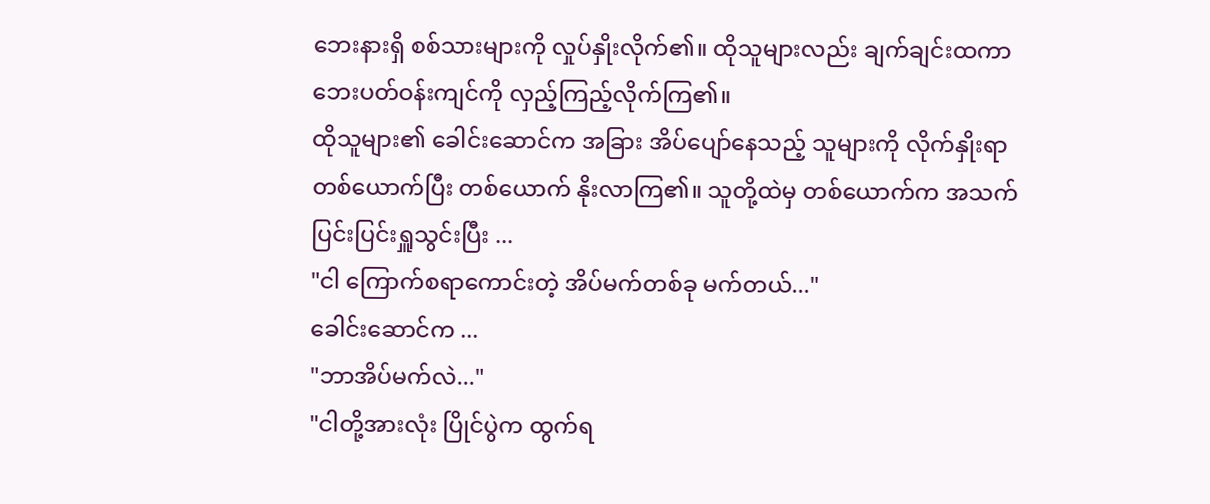ဘေးနားရှိ စစ်သားများကို လှုပ်နှိုးလိုက်၏။ ထိုသူများလည်း ချက်ချင်းထကာ ဘေးပတ်ဝန်းကျင်ကို လှည့်ကြည့်လိုက်ကြ၏။
ထိုသူများ၏ ခေါင်းဆောင်က အခြား အိပ်ပျော်နေသည့် သူများကို လိုက်နှိုးရာ တစ်ယောက်ပြီး တစ်ယောက် နိုးလာကြ၏။ သူတို့ထဲမှ တစ်ယောက်က အသက်ပြင်းပြင်းရှူသွင်းပြီး ...
"ငါ ကြောက်စရာကောင်းတဲ့ အိပ်မက်တစ်ခု မက်တယ်..."
ခေါင်းဆောင်က ...
"ဘာအိပ်မက်လဲ..."
"ငါတို့အားလုံး ပြိုင်ပွဲက ထွက်ရ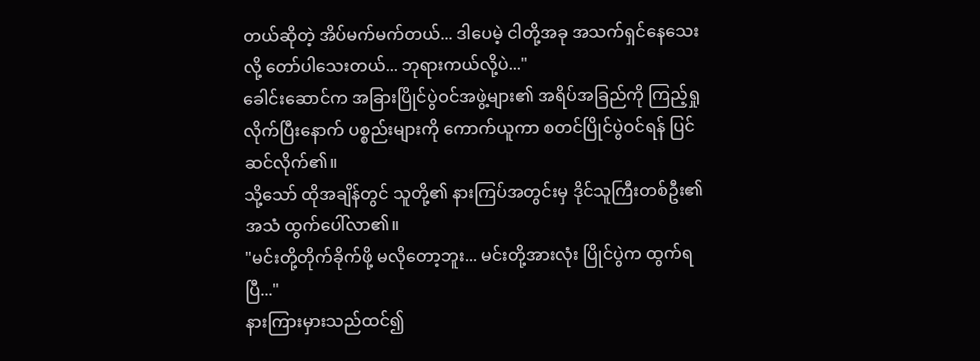တယ်ဆိုတဲ့ အိပ်မက်မက်တယ်... ဒါပေမဲ့ ငါတို့အခု အသက်ရှင်နေသေးလို့ တော်ပါသေးတယ်... ဘုရားကယ်လို့ပဲ..."
ခေါင်းဆောင်က အခြားပြိုင်ပွဲဝင်အဖွဲ့များ၏ အရိပ်အခြည်ကို ကြည့်ရှုလိုက်ပြီးနောက် ပစ္စည်းများကို ကောက်ယူကာ စတင်ပြိုင်ပွဲဝင်ရန် ပြင်ဆင်လိုက်၏။
သို့သော် ထိုအချိန်တွင် သူတို့၏ နားကြပ်အတွင်းမှ ဒိုင်သူကြီးတစ်ဦး၏ အသံ ထွက်ပေါ်လာ၏။
"မင်းတို့တိုက်ခိုက်ဖို့ မလိုတော့ဘူး... မင်းတို့အားလုံး ပြိုင်ပွဲက ထွက်ရပြီ..."
နားကြားမှားသည်ထင်၍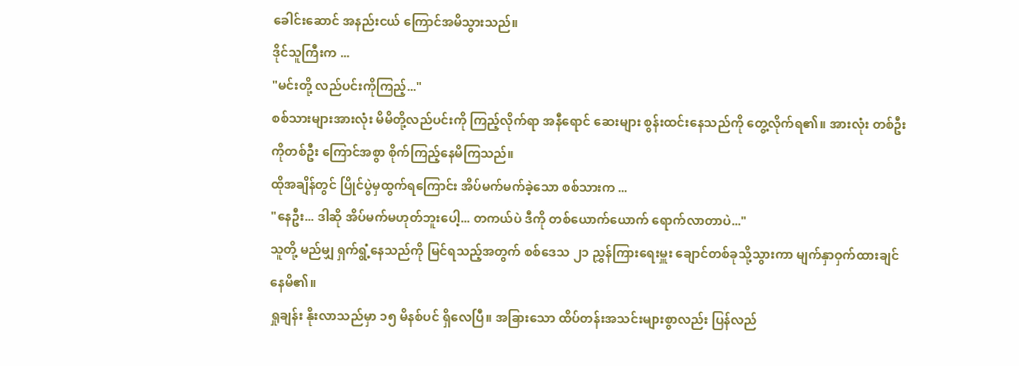ခေါင်းဆောင် အနည်းငယ် ကြောင်အမိသွားသည်။
ဒိုင်သူကြီးက ...
"မင်းတို့ လည်ပင်းကိုကြည့်..."
စစ်သားများအားလုံး မိမိတို့လည်ပင်းကို ကြည့်လိုက်ရာ အနီရောင် ဆေးများ စွန်းထင်းနေသည်ကို တွေ့လိုက်ရ၏။ အားလုံး တစ်ဦးကိုတစ်ဦး ကြောင်အစွာ စိုက်ကြည့်နေမိကြသည်။
ထိုအချိန်တွင် ပြိုင်ပွဲမှထွက်ရကြောင်း အိပ်မက်မက်ခဲ့သော စစ်သားက ...
"နေဦး... ဒါဆို အိပ်မက်မဟုတ်ဘူးပေါ့... တကယ်ပဲ ဒီကို တစ်ယောက်ယောက် ရောက်လာတာပဲ..."
သူတို့ မည်မျှ ရှက်ရွံ့နေသည်ကို မြင်ရသည့်အတွက် စစ်ဒေသ ၂၁ ညွှန်ကြားရေးမှူး ချောင်တစ်ခုသို့သွားကာ မျက်နှာဝှက်ထားချင်နေမိ၏။
ရှုချန်း နိုးလာသည်မှာ ၁၅ မိနစ်ပင် ရှိလေပြီ။ အခြားသော ထိပ်တန်းအသင်းများစွာလည်း ပြန်လည်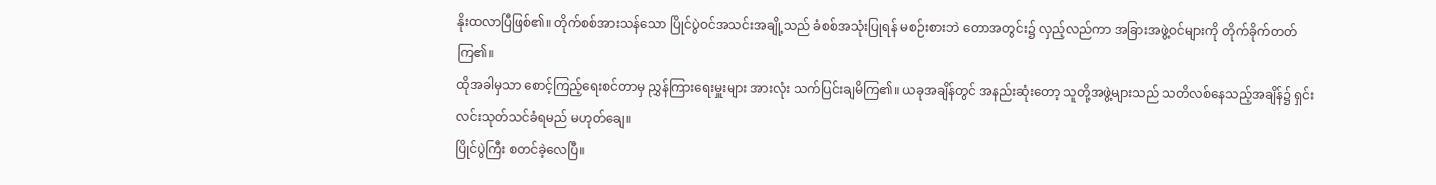နိုးထလာပြီဖြစ်၏။ တိုက်စစ်အားသန်သော ပြိုင်ပွဲဝင်အသင်းအချို့သည် ခံစစ်အသုံးပြုရန် မစဉ်းစားဘဲ တောအတွင်း၌ လှည့်လည်ကာ အခြားအဖွဲ့ဝင်များကို တိုက်ခိုက်တတ်ကြ၏။
ထိုအခါမှသာ စောင့်ကြည့်ရေးစင်တာမှ ညွှန်ကြားရေးမှူးများ အားလုံး သက်ပြင်းချမိကြ၏။ ယခုအချိန်တွင် အနည်းဆုံးတော့ သူတို့အဖွဲ့များသည် သတိလစ်နေသည့်အချိန်၌ ရှင်းလင်းသုတ်သင်ခံရမည် မဟုတ်ချေ။
ပြိုင်ပွဲကြီး စတင်ခဲ့လေပြီ။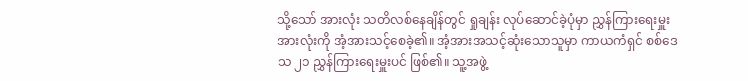သို့သော် အားလုံး သတိလစ်နေချိန်တွင် ရှုချန်း လုပ်ဆောင်ခဲ့ပုံမှာ ညွှန်ကြားရေးမှူး အားလုံးကို အံ့အားသင့်စေခဲ့၏။ အံ့အားအသင့်ဆုံးသောသူမှာ ကာယကံရှင် စစ်ဒေသ ၂၁ ညွှန်ကြားရေးမှူးပင် ဖြစ်၏။ သူ့အဖွဲ့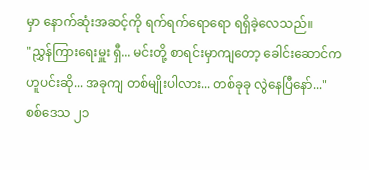မှာ နောက်ဆုံးအဆင့်ကို ရက်ရက်ရောရော ရရှိခဲ့လေသည်။
"ညွှန်ကြားရေးမှူး ရှီ... မင်းတို့ စာရင်းမှာကျတော့ ခေါင်းဆောင်က ဟူပင်းဆို... အခုကျ တစ်မျိုးပါလား... တစ်ခုခု လွဲနေပြီနော်..."
စစ်ဒေသ ၂၁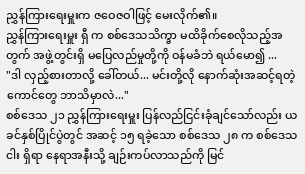ညွှန်ကြားရေးမှူးက ဇဝေဇဝါဖြင့် မေးလိုက်၏။
ညွှန်ကြားရေးမှူး ရှီ က စစ်ဒေသသိက္ခာ မထိခိုက်စေလိုသည့်အတွက် အဖွဲ့တွင်းရှိ မပြေလည်မှုတို့ကို ဝန်မခံဘဲ ရယ်မော၍ ...
"ဒါ လှည့်စားတာလို့ ခေါ်တယ်... မင်းတို့လို နောက်ဆုံးအဆင့်ရတဲ့ကောင်တွေ ဘာသိမှာလဲ..."
စစ်ဒေသ ၂၁ ညွှန်ကြားရေးမှူး ပြန်လည်ငြင်းခုံချင်သော်လည်း ယခင်နှစ်ပြိုင်ပွဲတွင် အဆင့် ၁၅ ရခဲ့သော စစ်ဒေသ ၂၈ က စစ်ဒေသငါး ရှိရာ နေရာအနီးသို့ ချဉ်းကပ်လာသည်ကို မြင်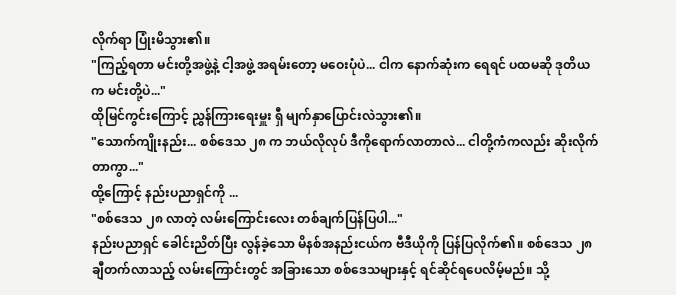လိုက်ရာ ပြုံးမိသွား၏။
"ကြည့်ရတာ မင်းတို့အဖွဲ့နဲ့ ငါ့အဖွဲ့ အရမ်းတော့ မဝေးပုံပဲ... ငါက နောက်ဆုံးက ရေရင် ပထမဆို ဒုတိယက မင်းတို့ပဲ..."
ထိုမြင်ကွင်းကြောင့် ညွှန်ကြားရေးမှူး ရှီ မျက်နှာပြောင်းလဲသွား၏။
"သောက်ကျိုးနည်း... စစ်ဒေသ ၂၈ က ဘယ်လိုလုပ် ဒီကိုရောက်လာတာလဲ... ငါတို့ကံကလည်း ဆိုးလိုက်တာကွာ..."
ထို့ကြောင့် နည်းပညာရှင်ကို ...
"စစ်ဒေသ ၂၈ လာတဲ့ လမ်းကြောင်းလေး တစ်ချက်ပြန်ပြပါ..."
နည်းပညာရှင် ခေါင်းညိတ်ပြီး လွန်ခဲ့သော မိနစ်အနည်းငယ်က ဗီဒီယိုကို ပြန်ပြလိုက်၏။ စစ်ဒေသ ၂၈ ချီတက်လာသည့် လမ်းကြောင်းတွင် အခြားသော စစ်ဒေသများနှင့် ရင်ဆိုင်ရပေလိမ့်မည်။ သို့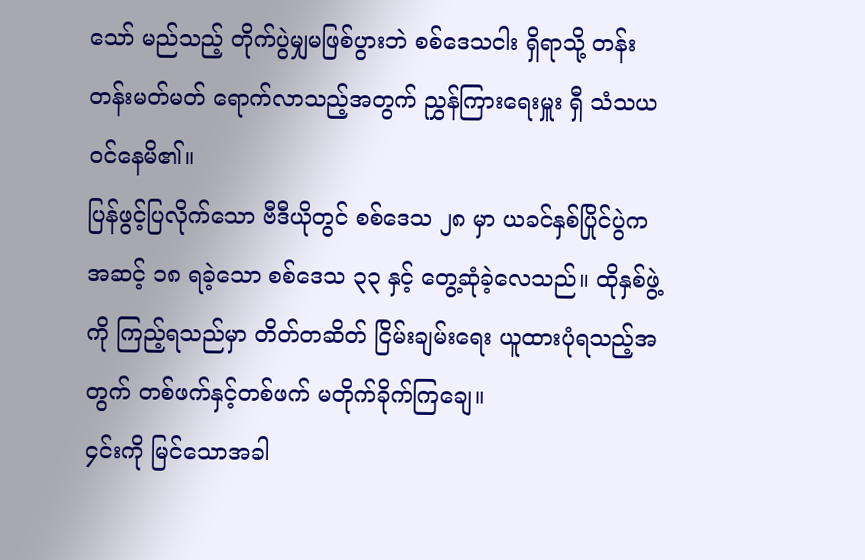သော် မည်သည့် တိုက်ပွဲမျှမဖြစ်ပွားဘဲ စစ်ဒေသငါး ရှိရာသို့ တန်းတန်းမတ်မတ် ရောက်လာသည့်အတွက် ညွှန်ကြားရေးမှူး ရှီ သံသယ ဝင်နေမိ၏။
ပြန်ဖွင့်ပြလိုက်သော ဗီဒီယိုတွင် စစ်ဒေသ ၂၈ မှာ ယခင်နှစ်ပြိုင်ပွဲက အဆင့် ၁၈ ရခဲ့သော စစ်ဒေသ ၃၃ နှင့် တွေ့ဆုံခဲ့လေသည်။ ထိုနှစ်ဖွဲ့ကို ကြည့်ရသည်မှာ တိတ်တဆိတ် ငြိမ်းချမ်းရေး ယူထားပုံရသည့်အတွက် တစ်ဖက်နှင့်တစ်ဖက် မတိုက်ခိုက်ကြချေ။
၄င်းကို မြင်သောအခါ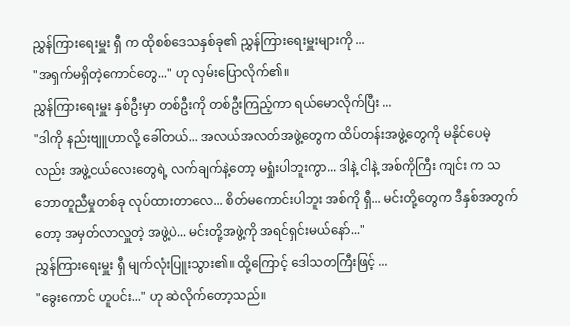ညွှန်ကြားရေးမှူး ရှီ က ထိုစစ်ဒေသနှစ်ခု၏ ညွှန်ကြားရေးမှူးများကို ...
"အရှက်မရှိတဲ့ကောင်တွေ..." ဟု လှမ်းပြောလိုက်၏။
ညွှန်ကြားရေးမှူး နှစ်ဦးမှာ တစ်ဦးကို တစ်ဦးကြည့်ကာ ရယ်မောလိုက်ပြီး ...
"ဒါကို နည်းဗျူဟာလို့ ခေါ်တယ်... အလယ်အလတ်အဖွဲ့တွေက ထိပ်တန်းအဖွဲ့တွေကို မနိုင်ပေမဲ့လည်း အဖွဲ့ငယ်လေးတွေရဲ့ လက်ချက်နဲ့တော့ မရှုံးပါဘူးကွာ... ဒါနဲ့ ငါနဲ့ အစ်ကိုကြီး ကျင်း က သဘောတူညီမှုတစ်ခု လုပ်ထားတာလေ... စိတ်မကောင်းပါဘူး အစ်ကို ရှီ... မင်းတို့တွေက ဒီနှစ်အတွက်တော့ အမှတ်လာလှူတဲ့ အဖွဲ့ပဲ... မင်းတို့အဖွဲ့ကို အရင်ရှင်းမယ်နော်..."
ညွှန်ကြားရေးမှူး ရှီ မျက်လုံးပြူးသွား၏။ ထို့ကြောင့် ဒေါသတကြီးဖြင့် ...
"ခွေးကောင် ဟူပင်း..." ဟု ဆဲလိုက်တော့သည်။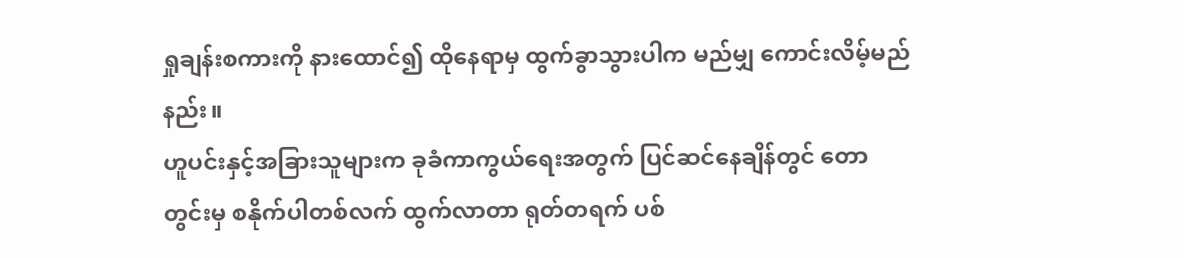ရှုချန်းစကားကို နားထောင်၍ ထိုနေရာမှ ထွက်ခွာသွားပါက မည်မျှ ကောင်းလိမ့်မည်နည်း။
ဟူပင်းနှင့်အခြားသူများက ခုခံကာကွယ်ရေးအတွက် ပြင်ဆင်နေချိန်တွင် တောတွင်းမှ စနိုက်ပါတစ်လက် ထွက်လာတာ ရုတ်တရက် ပစ်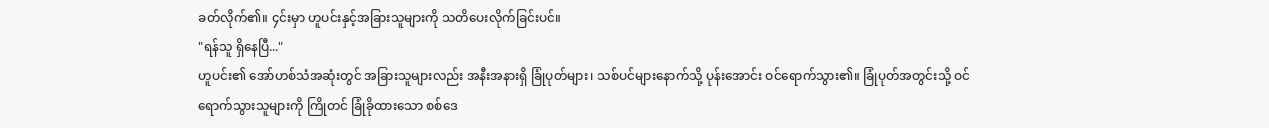ခတ်လိုက်၏။ ၄င်းမှာ ဟူပင်းနှင့်အခြားသူများကို သတိပေးလိုက်ခြင်းပင်။
"ရန်သူ ရှိနေပြီ..."
ဟူပင်း၏ အော်ဟစ်သံအဆုံးတွင် အခြားသူများလည်း အနီးအနားရှိ ခြုံပုတ်များ၊ သစ်ပင်များနောက်သို့ ပုန်းအောင်း ဝင်ရောက်သွား၏။ ခြုံပုတ်အတွင်းသို့ ဝင်ရောက်သွားသူများကို ကြိုတင် ခြုံခိုထားသော စစ်ဒေ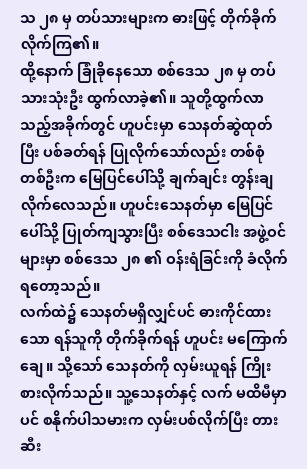သ ၂၈ မှ တပ်သားများက ဓားဖြင့် တိုက်ခိုက်လိုက်ကြ၏။
ထို့နောက် ခြုံခိုနေသော စစ်ဒေသ ၂၈ မှ တပ်သားသုံးဦး ထွက်လာခဲ့၏။ သူတို့ထွက်လာသည့်အခိုက်တွင် ဟူပင်းမှာ သေနတ်ဆွဲထုတ်ပြီး ပစ်ခတ်ရန် ပြုလိုက်သော်လည်း တစ်စုံတစ်ဦးက မြေပြင်ပေါ်သို့ ချက်ချင်း တွန်းချလိုက်လေသည်။ ဟူပင်းသေနတ်မှာ မြေပြင်ပေါ်သို့ ပြုတ်ကျသွားပြီး စစ်ဒေသငါး အဖွဲ့ဝင်များမှာ စစ်ဒေသ ၂၈ ၏ ဝန်းရံခြင်းကို ခံလိုက်ရတော့သည်။
လက်ထဲ၌ သေနတ်မရှိလျှင်ပင် ဓားကိုင်ထားသော ရန်သူကို တိုက်ခိုက်ရန် ဟူပင်း မကြောက်ချေ။ သို့သော် သေနတ်ကို လှမ်းယူရန် ကြိုးစားလိုက်သည်။ သူ့သေနတ်နှင့် လက် မထိမီမှာပင် စနိုက်ပါသမားက လှမ်းပစ်လိုက်ပြီး တားဆီး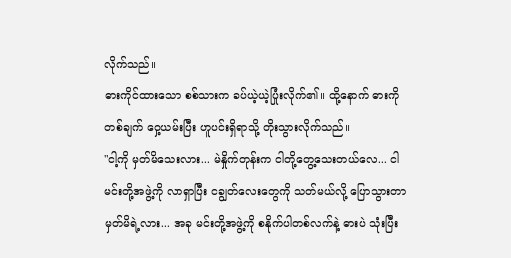လိုက်သည်။
ဓားကိုင်ထားသော စစ်သားက ခပ်ယဲ့ယဲ့ပြုံးလိုက်၏။ ထို့နောက် ဓားကို တစ်ချက် ဝှေ့ယမ်းပြီး ဟူပင်းရှိရာသို့ တိုးသွားလိုက်သည်။
"ငါ့ကို မှတ်မိသေးလား... မဲနှိုက်တုန်းက ငါတို့တွေ့သေးတယ်လေ... ငါ မင်းတို့အဖွဲ့ကို လာရှာပြီး ငချွတ်လေးတွေကို သတ်မယ်လို့ ပြောသွားတာ မှတ်မိရဲ့လား... အခု မင်းတို့အဖွဲ့ကို စနိုက်ပါတစ်လက်နဲ့ ဓားပဲ သုံးပြီး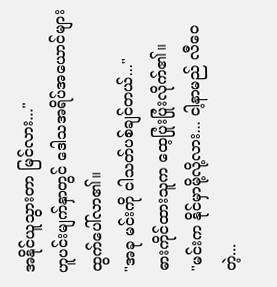အနိုင်ယူသွားတာ မြင်လား..."
ဟူပင်းမျက်နှာတွင် ဒေါသအရိပ်အယောင်များ ထွက်ပေါ်လာ၏။
"အခု မင်းကို ငါသတ်ပစ်ချင်တယ်..."
ဓားကိုင်ထားသူက ထေ့ပြုံးပြုံးလိုက်၏။
"မင်းက နိုင်မှာမို့လို့လား... ငါ့နာမည် လီဝေ တဲ့...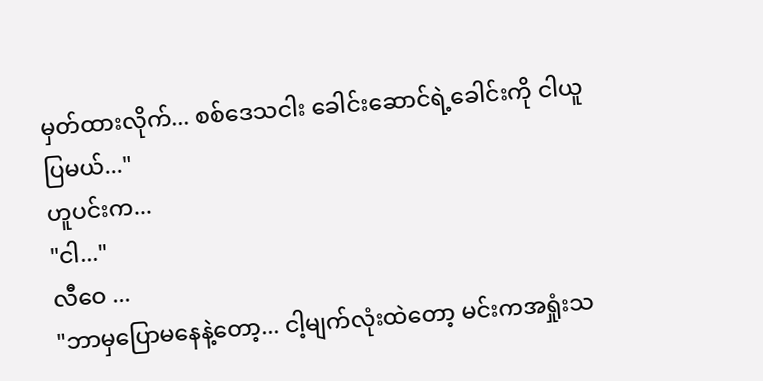မှတ်ထားလိုက်... စစ်ဒေသငါး ခေါင်းဆောင်ရဲ့ခေါင်းကို ငါယူပြမယ်..."
ဟူပင်းက...
"ငါ..."
လီဝေ ...
"ဘာမှပြောမနေနဲ့တော့... ငါ့မျက်လုံးထဲတော့ မင်းကအရှုံးသ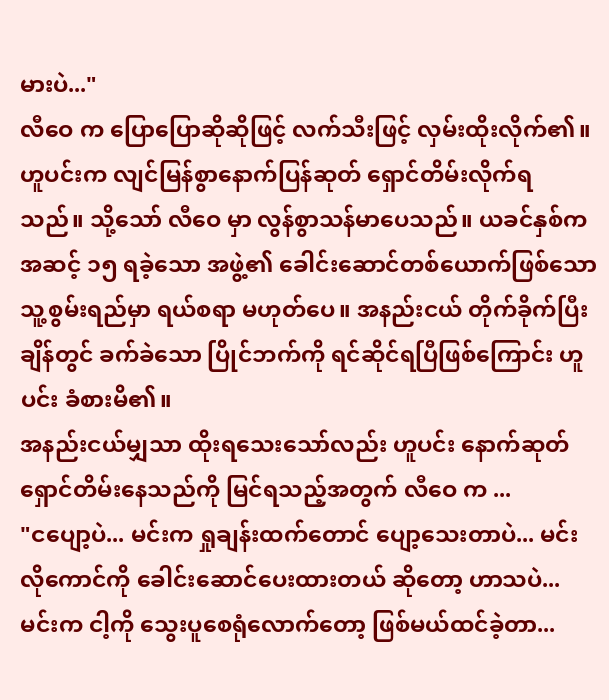မားပဲ..."
လီဝေ က ပြောပြောဆိုဆိုဖြင့် လက်သီးဖြင့် လှမ်းထိုးလိုက်၏။ ဟူပင်းက လျင်မြန်စွာနောက်ပြန်ဆုတ် ရှောင်တိမ်းလိုက်ရသည်။ သို့သော် လီဝေ မှာ လွန်စွာသန်မာပေသည်။ ယခင်နှစ်က အဆင့် ၁၅ ရခဲ့သော အဖွဲ့၏ ခေါင်းဆောင်တစ်ယောက်ဖြစ်သော သူ့စွမ်းရည်မှာ ရယ်စရာ မဟုတ်ပေ။ အနည်းငယ် တိုက်ခိုက်ပြီးချိန်တွင် ခက်ခဲသော ပြိုင်ဘက်ကို ရင်ဆိုင်ရပြီဖြစ်ကြောင်း ဟူပင်း ခံစားမိ၏။
အနည်းငယ်မျှသာ ထိုးရသေးသော်လည်း ဟူပင်း နောက်ဆုတ်ရှောင်တိမ်းနေသည်ကို မြင်ရသည့်အတွက် လီဝေ က ...
"ငပျော့ပဲ... မင်းက ရှုချန်းထက်တောင် ပျော့သေးတာပဲ... မင်းလိုကောင်ကို ခေါင်းဆောင်ပေးထားတယ် ဆိုတော့ ဟာသပဲ... မင်းက ငါ့ကို သွေးပူစေရုံလောက်တော့ ဖြစ်မယ်ထင်ခဲ့တာ...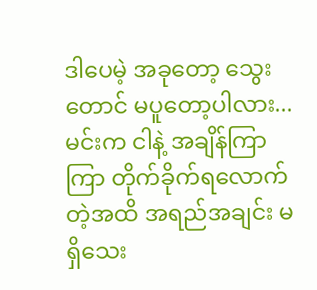ဒါပေမဲ့ အခုတော့ သွေးတောင် မပူတော့ပါလား... မင်းက ငါနဲ့ အချိန်ကြာကြာ တိုက်ခိုက်ရလောက်တဲ့အထိ အရည်အချင်း မရှိသေး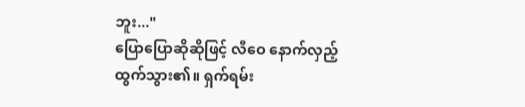ဘူး..."
ပြောပြောဆိုဆိုဖြင့် လီဝေ နောက်လှည့်ထွက်သွား၏။ ရှက်ရမ်း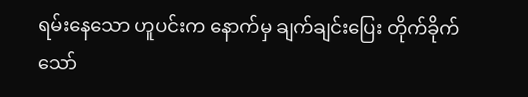ရမ်းနေသော ဟူပင်းက နောက်မှ ချက်ချင်းပြေး တိုက်ခိုက်သော်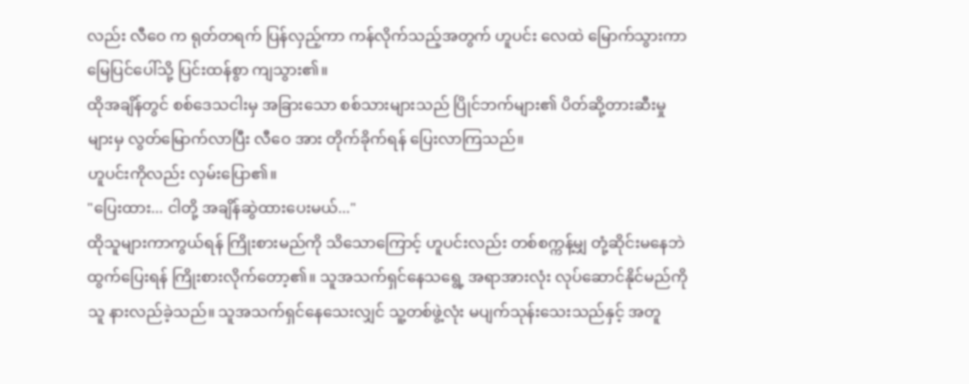လည်း လီဝေ က ရုတ်တရက် ပြန်လှည့်ကာ ကန်လိုက်သည့်အတွက် ဟူပင်း လေထဲ မြောက်သွားကာ မြေပြင်ပေါ်သို့ ပြင်းထန်စွာ ကျသွား၏။
ထိုအချိန်တွင် စစ်ဒေသငါးမှ အခြားသော စစ်သားများသည် ပြိုင်ဘက်များ၏ ပိတ်ဆို့တားဆီးမှုများမှ လွတ်မြောက်လာပြီး လီဝေ အား တိုက်ခိုက်ရန် ပြေးလာကြသည်။
ဟူပင်းကိုလည်း လှမ်းပြော၏။
"ပြေးထား... ငါတို့ အချိန်ဆွဲထားပေးမယ်..."
ထိုသူများကာကွယ်ရန် ကြိုးစားမည်ကို သိသောကြောင့် ဟူပင်းလည်း တစ်စက္ကန့်မျှ တုံ့ဆိုင်းမနေဘဲ ထွက်ပြေးရန် ကြိုးစားလိုက်တော့၏။ သူအသက်ရှင်နေသရွေ့ အရာအားလုံး လုပ်ဆောင်နိုင်မည်ကို သူ နားလည်ခဲ့သည်။ သူအသက်ရှင်နေသေးလျှင် သူ့တစ်ဖွဲ့လုံး မပျက်သုန်းသေးသည်နှင့် အတူ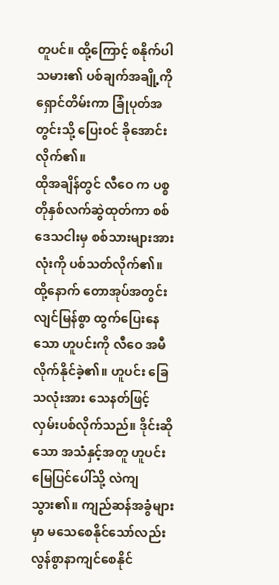တူပင်။ ထို့ကြောင့် စနိုက်ပါသမား၏ ပစ်ချက်အချို့ကို ရှောင်တိမ်းကာ ခြုံပုတ်အတွင်းသို့ ပြေးဝင် ခိုအောင်းလိုက်၏။
ထိုအချိန်တွင် လီဝေ က ပစ္စတိုနှစ်လက်ဆွဲထုတ်ကာ စစ်ဒေသငါးမှ စစ်သားများအားလုံးကို ပစ်သတ်လိုက်၏။
ထို့နောက် တောအုပ်အတွင်း လျင်မြန်စွာ ထွက်ပြေးနေသော ဟူပင်းကို လီဝေ အမီလိုက်နိုင်ခဲ့၏။ ဟူပင်း ခြေသလုံးအား သေနတ်ဖြင့် လှမ်းပစ်လိုက်သည်။ ဒိုင်းဆိုသော အသံနှင့်အတူ ဟူပင်း မြေပြင်ပေါ်သို့ လဲကျသွား၏။ ကျည်ဆန်အခွံများမှာ မသေစေနိုင်သော်လည်း လွန်စွာနာကျင်စေနိုင်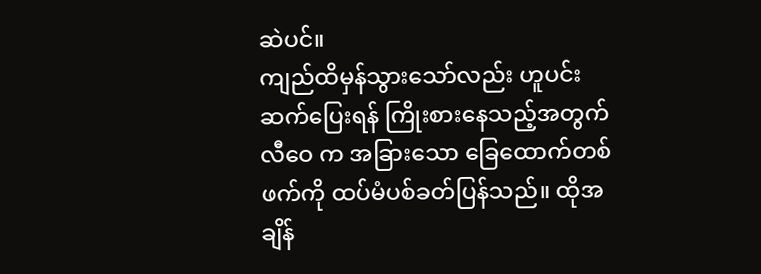ဆဲပင်။
ကျည်ထိမှန်သွားသော်လည်း ဟူပင်း ဆက်ပြေးရန် ကြိုးစားနေသည့်အတွက် လီဝေ က အခြားသော ခြေထောက်တစ်ဖက်ကို ထပ်မံပစ်ခတ်ပြန်သည်။ ထိုအချိန်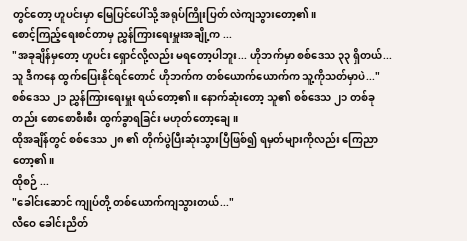တွင်တော့ ဟူပင်းမှာ မြေပြင်ပေါ်သို့ အရုပ်ကြိုးပြတ် လဲကျသွားတော့၏။
စောင့်ကြည့်ရေးစင်တာမှ ညွှန်ကြားရေးမှူးအချို့က ...
"အခုချိန်မှတော့ ဟူပင်း ရှောင်လို့လည်း မရတော့ပါဘူး... ဟိုဘက်မှာ စစ်ဒေသ ၃၃ ရှိတယ်... သူ ဒီကနေ ထွက်ပြေးနိုင်ရင်တောင် ဟိုဘက်က တစ်ယောက်ယောက်က သူ့ကိုသတ်မှာပဲ..."
စစ်ဒေသ ၂၁ ညွှန်ကြားရေးမှူး ရယ်တော့၏။ နောက်ဆုံးတော့ သူ၏ စစ်ဒေသ ၂၁ တစ်ခုတည်း စောစောစီးစီး ထွက်ခွာရခြင်း မဟုတ်တော့ချေ။
ထိုအချိန်တွင် စစ်ဒေသ ၂၈ ၏ တိုက်ပွဲပြီးဆုံးသွားပြီဖြစ်၍ ရမှတ်များကိုလည်း ကြေညာတော့၏။
ထိုစဉ် ...
"ခေါင်းဆောင် ကျုပ်တို့ တစ်ယောက်ကျသွားတယ်..."
လီဝေ ခေါင်းညိတ်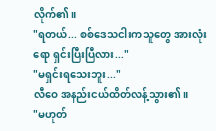လိုက်၏။
"ရတယ်... စစ်ဒေသငါးကသူတွေ အားလုံးရော ရှင်းပြီးပြီလား..."
"မရှင်းရသေးဘူး..."
လီဝေ အနည်းငယ်ထိတ်လန့်သွား၏။
"မဟုတ်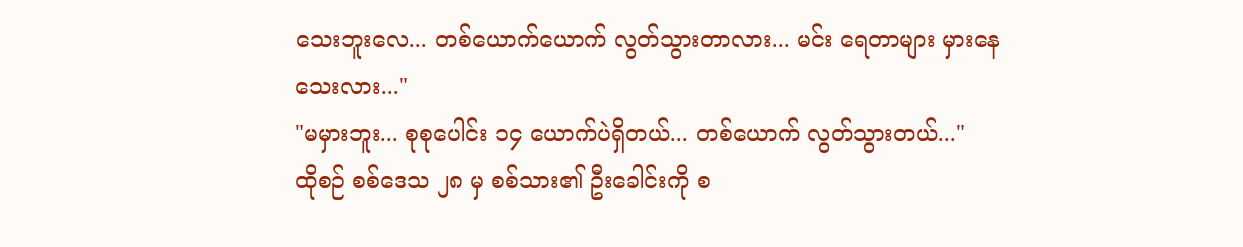သေးဘူးလေ... တစ်ယောက်ယောက် လွတ်သွားတာလား... မင်း ရေတာများ မှားနေသေးလား..."
"မမှားဘူး... စုစုပေါင်း ၁၄ ယောက်ပဲရှိတယ်... တစ်ယောက် လွတ်သွားတယ်..."
ထိုစဉ် စစ်ဒေသ ၂၈ မှ စစ်သား၏ ဦးခေါင်းကို စ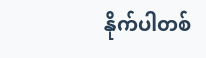နိုက်ပါတစ်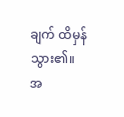ချက် ထိမှန်သွား၏။
အ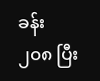ခန်း ၂၀၈ ပြီး